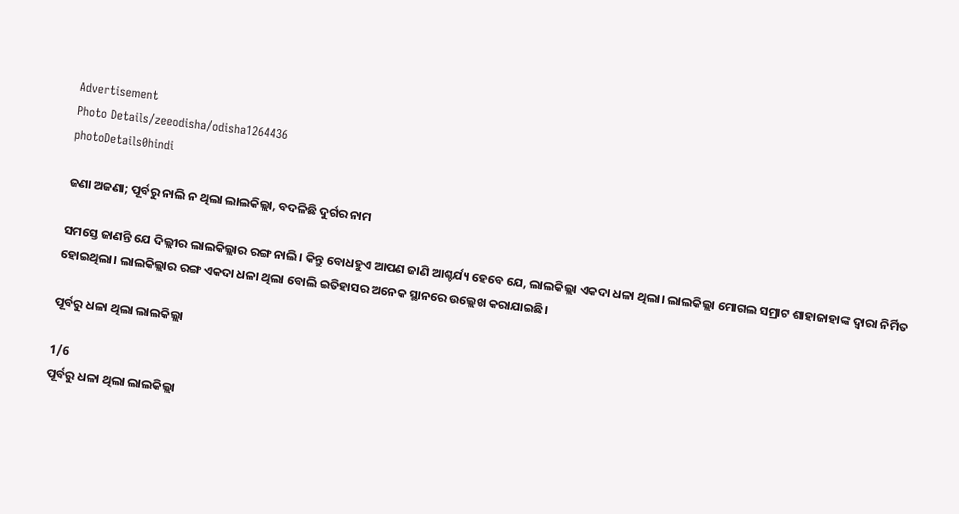Advertisement
Photo Details/zeeodisha/odisha1264436
photoDetails0hindi

ଜଣା ଅଜଣା; ପୂର୍ବରୁ ନାଲି ନ ଥିଲା ଲାଲକିଲ୍ଲା, ବଦଳିଛି ଦୁର୍ଗର ନାମ

ସମସ୍ତେ ଜାଣନ୍ତି ଯେ ଦିଲ୍ଲୀର ଲାଲକିଲ୍ଲାର ରଙ୍ଗ ନାଲି। କିନ୍ତୁ ବୋଧହୁଏ ଆପଣ ଜାଣି ଆଶ୍ଚର୍ଯ୍ୟ ହେବେ ଯେ, ଲାଲକିଲ୍ଲା ଏକଦା ଧଳା ଥିଲା। ଲାଲକିଲ୍ଲା ମୋଗଲ ସମ୍ରାଟ ଶାହାଜାହାଙ୍କ ଦ୍ୱାରା ନିର୍ମିତ ହୋଇଥିଲା। ଲାଲକିଲ୍ଲାର ରଙ୍ଗ ଏକଦା ଧଳା ଥିଲା ବୋଲି ଇତିହାସର ଅନେକ ସ୍ଥାନରେ ଉଲ୍ଲେଖ କରାଯାଇଛି।

ପୂର୍ବରୁ ଧଳା ଥିଲା ଲାଲକିଲ୍ଲା

1/6
ପୂର୍ବରୁ ଧଳା ଥିଲା ଲାଲକିଲ୍ଲା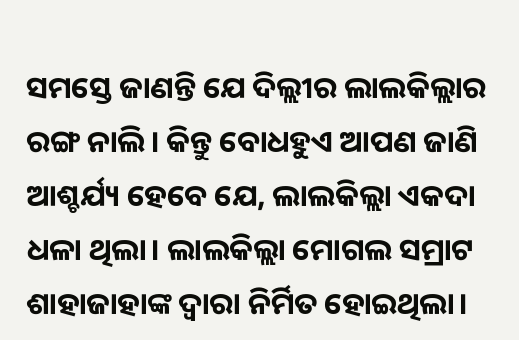ସମସ୍ତେ ଜାଣନ୍ତି ଯେ ଦିଲ୍ଲୀର ଲାଲକିଲ୍ଲାର ରଙ୍ଗ ନାଲି। କିନ୍ତୁ ବୋଧହୁଏ ଆପଣ ଜାଣି ଆଶ୍ଚର୍ଯ୍ୟ ହେବେ ଯେ, ଲାଲକିଲ୍ଲା ଏକଦା ଧଳା ଥିଲା। ଲାଲକିଲ୍ଲା ମୋଗଲ ସମ୍ରାଟ ଶାହାଜାହାଙ୍କ ଦ୍ୱାରା ନିର୍ମିତ ହୋଇଥିଲା।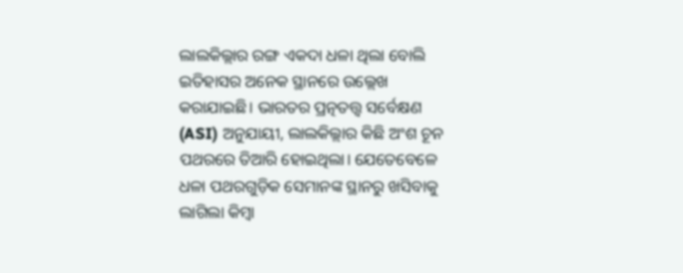ଲାଲକିଲ୍ଲାର ରଙ୍ଗ ଏକଦା ଧଳା ଥିଲା ବୋଲି ଇତିହାସର ଅନେକ ସ୍ଥାନରେ ଉଲ୍ଲେଖ କରାଯାଇଛି। ଭାରତର ପ୍ରତ୍ନତତ୍ତ୍ୱ ସର୍ବେକ୍ଷଣ (ASI) ଅନୁଯାୟୀ, ଲାଲକିଲ୍ଲାର କିଛି ଅଂଶ ଚୂନ ପଥରରେ ତିଆରି ହୋଇଥିଲା। ଯେତେବେଳେ ଧଳା ପଥରଗୁଡ଼ିକ ସେମାନଙ୍କ ସ୍ଥାନରୁ ଖସିବାକୁ ଲାଗିଲା କିମ୍ବା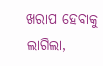ଖରାପ ହେବାକୁ ଲାଗିଲା,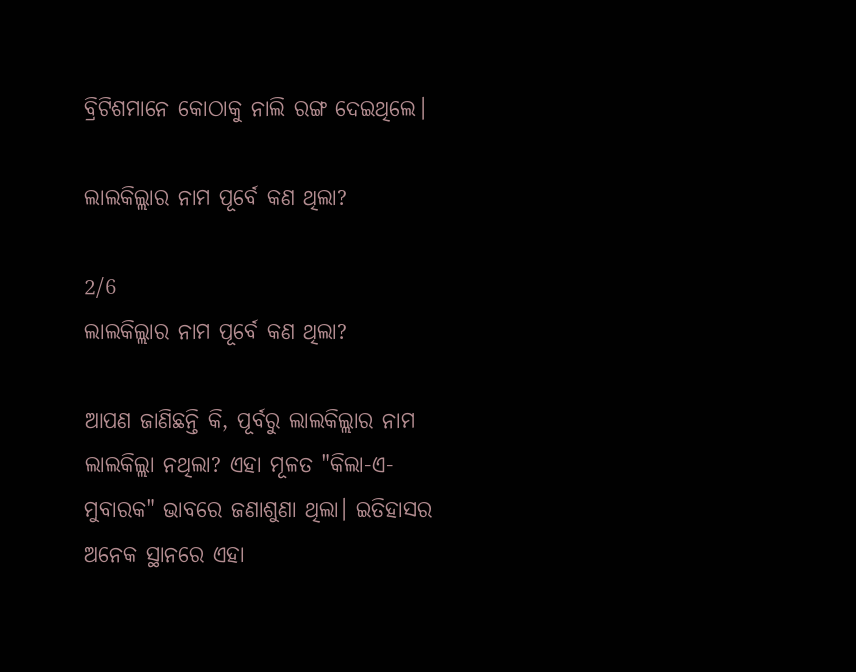ବ୍ରିଟିଶମାନେ କୋଠାକୁ ନାଲି ରଙ୍ଗ ଦେଇଥିଲେ।

ଲାଲକିଲ୍ଲାର ନାମ ପୂର୍ବେ କଣ ଥିଲା?

2/6
ଲାଲକିଲ୍ଲାର ନାମ ପୂର୍ବେ କଣ ଥିଲା?

ଆପଣ ଜାଣିଛନ୍ତି କି, ପୂର୍ବରୁ ଲାଲକିଲ୍ଲାର ନାମ ଲାଲକିଲ୍ଲା ନଥିଲା? ଏହା ମୂଳତ "କିଲା-ଏ-ମୁବାରକ" ଭାବରେ ଜଣାଶୁଣା ଥିଲା। ଇତିହାସର ଅନେକ ସ୍ଥାନରେ ଏହା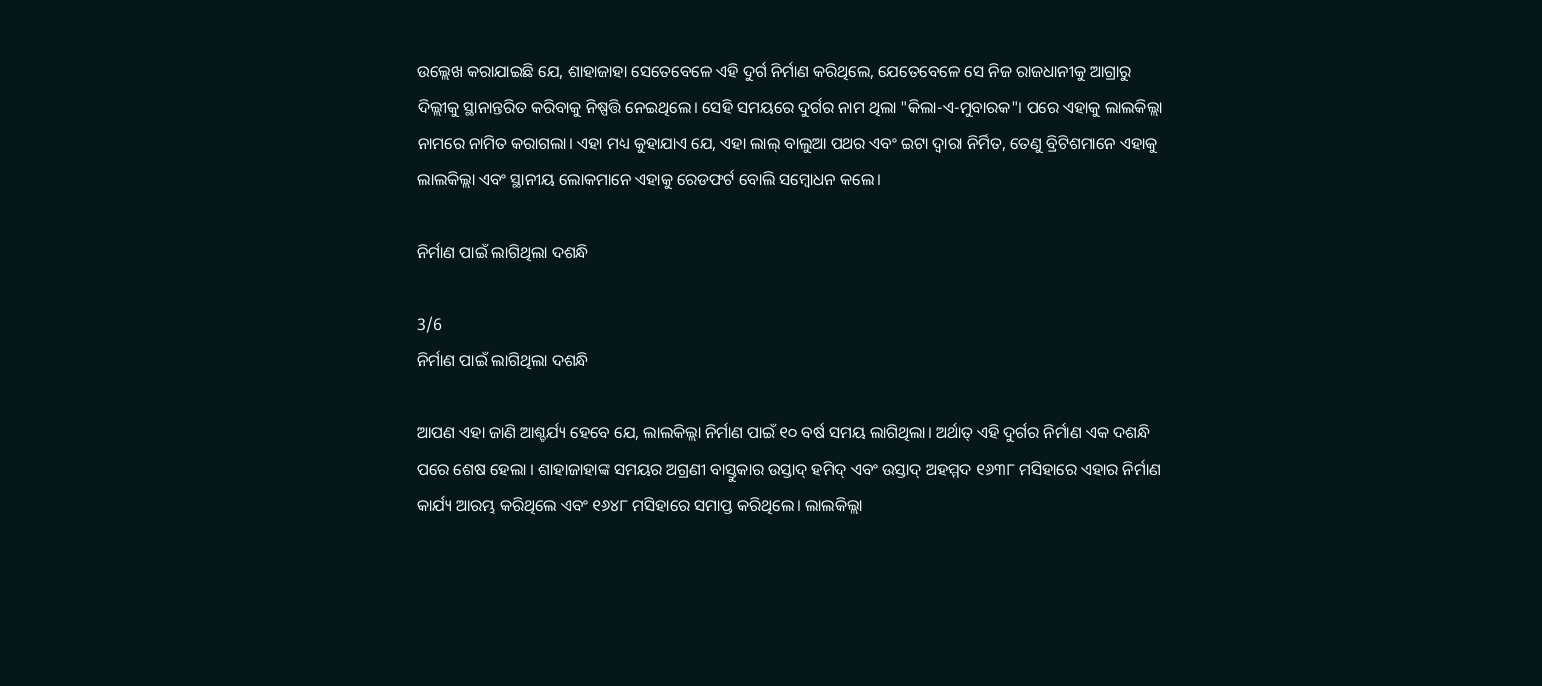ଉଲ୍ଲେଖ କରାଯାଇଛି ଯେ, ଶାହାଜାହା ସେତେବେଳେ ଏହି ଦୁର୍ଗ ନିର୍ମାଣ କରିଥିଲେ, ଯେତେବେଳେ ସେ ନିଜ ରାଜଧାନୀକୁ ଆଗ୍ରାରୁ ଦିଲ୍ଲୀକୁ ସ୍ଥାନାନ୍ତରିତ କରିବାକୁ ନିଷ୍ପତ୍ତି ନେଇଥିଲେ। ସେହି ସମୟରେ ଦୁର୍ଗର ନାମ ଥିଲା "କିଲା-ଏ-ମୁବାରକ"। ପରେ ଏହାକୁ ଲାଲକିଲ୍ଲା ନାମରେ ନାମିତ କରାଗଲା। ଏହା ମଧ୍ୟ କୁହାଯାଏ ଯେ, ଏହା ଲାଲ୍ ବାଲୁଆ ପଥର ଏବଂ ଇଟା ଦ୍ୱାରା ନିର୍ମିତ, ତେଣୁ ବ୍ରିଟିଶମାନେ ଏହାକୁ ଲାଲକିଲ୍ଲା ଏବଂ ସ୍ଥାନୀୟ ଲୋକମାନେ ଏହାକୁ ରେଡଫର୍ଟ ବୋଲି ସମ୍ବୋଧନ କଲେ।

ନିର୍ମାଣ ପାଇଁ ଲାଗିଥିଲା ଦଶନ୍ଧି

3/6
ନିର୍ମାଣ ପାଇଁ ଲାଗିଥିଲା ଦଶନ୍ଧି

ଆପଣ ଏହା ଜାଣି ଆଶ୍ଚର୍ଯ୍ୟ ହେବେ ଯେ, ଲାଲକିଲ୍ଲା ନିର୍ମାଣ ପାଇଁ ୧୦ ବର୍ଷ ସମୟ ଲାଗିଥିଲା। ଅର୍ଥାତ୍ ଏହି ଦୁର୍ଗର ନିର୍ମାଣ ଏକ ଦଶନ୍ଧି ପରେ ଶେଷ ହେଲା । ଶାହାଜାହାଙ୍କ ସମୟର ଅଗ୍ରଣୀ ବାସ୍ତୁକାର ଉସ୍ତାଦ୍ ହମିଦ୍ ଏବଂ ଉସ୍ତାଦ୍ ଅହମ୍ମଦ ୧୬୩୮ ମସିହାରେ ଏହାର ନିର୍ମାଣ କାର୍ଯ୍ୟ ଆରମ୍ଭ କରିଥିଲେ ଏବଂ ୧୬୪୮ ମସିହାରେ ସମାପ୍ତ କରିଥିଲେ। ଲାଲକିଲ୍ଲା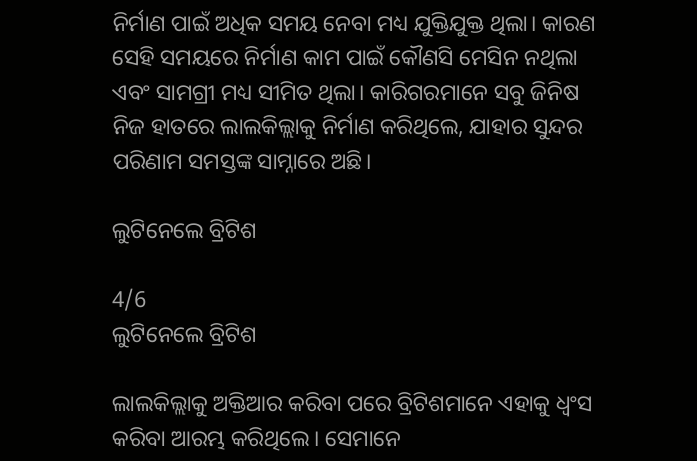ନିର୍ମାଣ ପାଇଁ ଅଧିକ ସମୟ ନେବା ମଧ୍ୟ ଯୁକ୍ତିଯୁକ୍ତ ଥିଲା। କାରଣ ସେହି ସମୟରେ ନିର୍ମାଣ କାମ ପାଇଁ କୌଣସି ମେସିନ ନଥିଲା ଏବଂ ସାମଗ୍ରୀ ମଧ୍ୟ ସୀମିତ ଥିଲା। କାରିଗରମାନେ ସବୁ ଜିନିଷ ନିଜ ହାତରେ ଲାଲକିଲ୍ଲାକୁ ନିର୍ମାଣ କରିଥିଲେ, ଯାହାର ସୁନ୍ଦର ପରିଣାମ ସମସ୍ତଙ୍କ ସାମ୍ନାରେ ଅଛି।

ଲୁଟିନେଲେ ବ୍ରିଟିଶ

4/6
ଲୁଟିନେଲେ ବ୍ରିଟିଶ

ଲାଲକିଲ୍ଲାକୁ ଅକ୍ତିଆର କରିବା ପରେ ବ୍ରିଟିଶମାନେ ଏହାକୁ ଧ୍ୱଂସ କରିବା ଆରମ୍ଭ କରିଥିଲେ। ସେମାନେ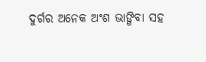ଦୁର୍ଗର ଅନେକ ଅଂଶ ଭାଙ୍ଗିବା ସହ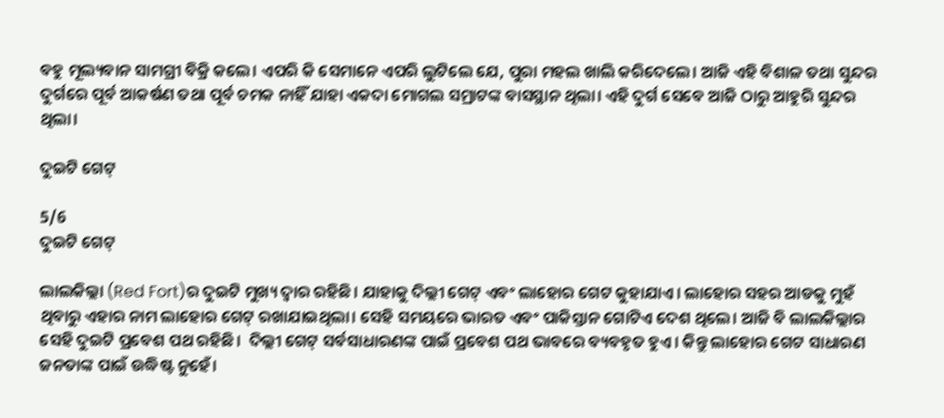ବହୁ ମୂଲ୍ୟବାନ ସାମଗ୍ରୀ ବିକ୍ରି କଲେ। ଏପରି କି ସେମାନେ ଏପରି ଲୁଟିଲେ ଯେ, ପୁରା ମହଲ ଖାଲି କରିଦେଲେ। ଆଜି ଏହି ବିଶାଳ ତଥା ସୁନ୍ଦର ଦୁର୍ଗରେ ପୂର୍ବ ଆକର୍ଷଣ ତଥା ପୂର୍ବ ଚମକ ନାହିଁ ଯାହା ଏକଦା ମୋଗଲ ସମ୍ରାଟଙ୍କ ବାସସ୍ଥାନ ଥିଲା। ଏହି ଦୁର୍ଗ ସେବେ ଆଜି ଠାରୁ ଆହୁରି ସୁନ୍ଦର ଥିଲା।

ଦୁଇଟି ଗେଟ୍

5/6
ଦୁଇଟି ଗେଟ୍

ଲାଲକିଲ୍ଲା (Red Fort)ର ଦୁଇଟି ମୁଖ୍ୟ ଦ୍ୱାର ରହିଛି। ଯାହାକୁ ଦିଲ୍ଲୀ ଗେଟ୍ ଏବଂ ଲାହୋର ଗେଟ କୁହାଯାଏ। ଲାହୋର ସହର ଆଡକୁ ମୁହଁ ଥିବାରୁ ଏହାର ନାମ ଲାହୋର ଗେଟ୍ ରଖାଯାଇଥିଲା। ସେହି ସମୟରେ ଭାରତ ଏବଂ ପାକିସ୍ତାନ ଗୋଟିଏ ଦେଶ ଥିଲେ। ଆଜି ବି ଲାଲକିଲ୍ଲାର ସେହି ଦୁଇଟି ପ୍ରବେଶ ପଥ ରହିଛି।  ଦିଲ୍ଲୀ ଗେଟ୍ ସର୍ବସାଧାରଣଙ୍କ ପାଇଁ ପ୍ରବେଶ ପଥ ଭାବରେ ବ୍ୟବହୃତ ହୁଏ। କିନ୍ତୁ ଲାହୋର ଗେଟ ସାଧାରଣ ଜନତାଙ୍କ ପାଇଁ ଉଦ୍ଧିଷ୍ଟ ନୁହେଁ।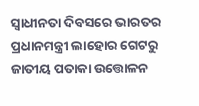ସ୍ୱାଧୀନତା ଦିବସରେ ଭାରତର ପ୍ରଧାନମନ୍ତ୍ରୀ ଲାହୋର ଗେଟରୁ ଜାତୀୟ ପତାକା ଉତ୍ତୋଳନ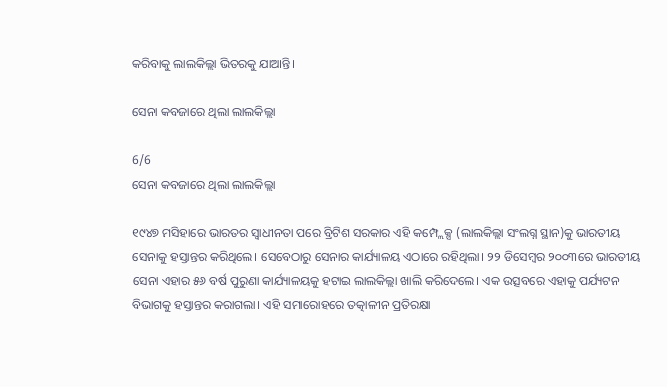କରିବାକୁ ଲାଲକିଲ୍ଲା ଭିତରକୁ ଯାଆନ୍ତି।

ସେନା କବଜାରେ ଥିଲା ଲାଲକିଲ୍ଲା

6/6
ସେନା କବଜାରେ ଥିଲା ଲାଲକିଲ୍ଲା

୧୯୪୭ ମସିହାରେ ଭାରତର ସ୍ୱାଧୀନତା ପରେ ବ୍ରିଟିଶ ସରକାର ଏହି କମ୍ପ୍ଲେକ୍ସ (ଲାଲକିଲ୍ଲା ସଂଲଗ୍ନ ସ୍ଥାନ)କୁ ଭାରତୀୟ ସେନାକୁ ହସ୍ତାନ୍ତର କରିଥିଲେ। ସେବେଠାରୁ ସେନାର କାର୍ଯ୍ୟାଳୟ ଏଠାରେ ରହିଥିଲା। ୨୨ ଡିସେମ୍ବର ୨୦୦୩ରେ ଭାରତୀୟ ସେନା ଏହାର ୫୬ ବର୍ଷ ପୁରୁଣା କାର୍ଯ୍ୟାଳୟକୁ ହଟାଇ ଲାଲକିଲ୍ଲା ଖାଲି କରିଦେଲେ। ଏକ ଉତ୍ସବରେ ଏହାକୁ ପର୍ଯ୍ୟଟନ ବିଭାଗକୁ ହସ୍ତାନ୍ତର କରାଗଲା। ଏହି ସମାରୋହରେ ତତ୍କାଳୀନ ପ୍ରତିରକ୍ଷା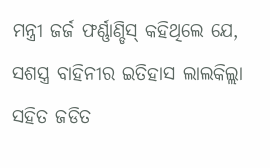ମନ୍ତ୍ରୀ ଜର୍ଜ ଫର୍ଣ୍ଣାଣ୍ଡିସ୍ କହିଥିଲେ ଯେ, ସଶସ୍ତ୍ର ବାହିନୀର ଇତିହାସ ଲାଲକିଲ୍ଲା ସହିତ ଜଡିତ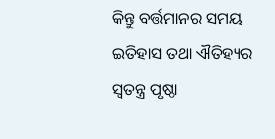କିନ୍ତୁ ବର୍ତ୍ତମାନର ସମୟ ଇତିହାସ ତଥା ଐତିହ୍ୟର ସ୍ୱତନ୍ତ୍ର ପୃଷ୍ଠା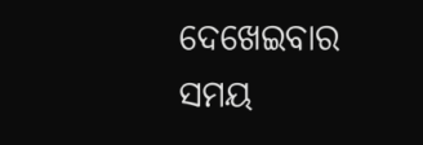ଦେଖେଇବାର ସମୟ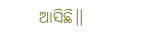ଆସିଛି।।